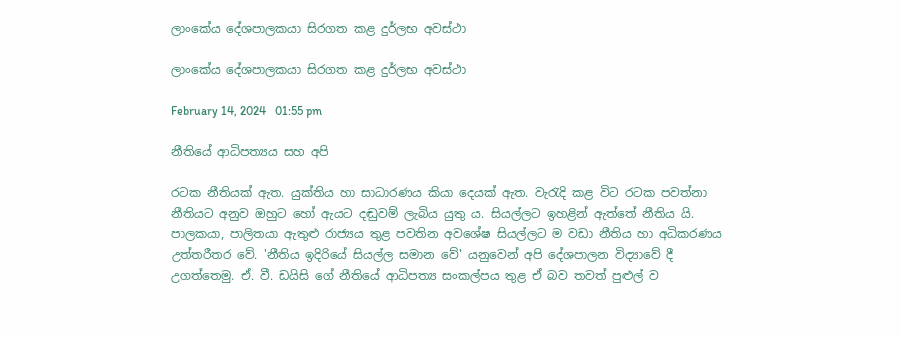ලාංකේය දේශපාලකයා සිරගත කළ දුර්ලභ අවස්ථා

ලාංකේය දේශපාලකයා සිරගත කළ දුර්ලභ අවස්ථා

February 14, 2024   01:55 pm

නීතියේ ආධිපත්‍යය සහ අපි

රටක නීතියක් ඇත. යුක්තිය හා සාධාරණය කියා දෙයක් ඇත. වැරැදි කළ විට රටක පවත්නා නීතියට අනුව ඔහුට හෝ ඇයට දඬුවම් ලැබිය යුතු ය. සියල්ලට ඉහළින් ඇත්තේ නීතිය යි. පාලකයා, පාලිතයා ඇතුළු රාජ්‍යය තුළ පවතින අවශේෂ සියල්ලට ම වඩා නීතිය හා අධිකරණය උත්තරීතර වේ. 'නීතිය ඉදිරියේ සියල්ල සමාන වේ' යනුවෙන් අපි දේශපාලන විද්‍යාවේ දී උගත්තෙමු. ඒ. වී. ඩයිසි ගේ නීතියේ ආධිපත්‍ය සංකල්පය තුළ ඒ බව තවත් පුළුල් ව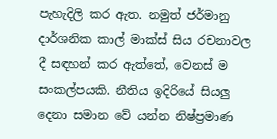පැහැදිලි කර ඇත. නමුත් ජර්මානු දාර්ශනික කාල් මාක්ස් සිය රචනාවල දී සඳහන් කර ඇත්තේ, වෙනස් ම සංකල්පයකි. නීතිය ඉදිරියේ සියලු දෙනා සමාන වේ යන්න නිෂ්ප්‍රමාණ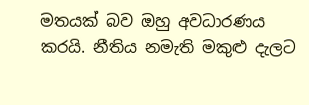මත‍යක් බව ඔහු අවධාරණය කරයි. නීතිය නමැති මකුළු දැලට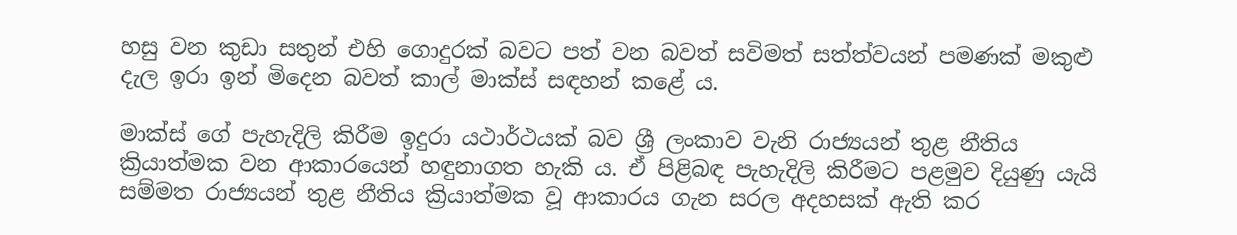හසු වන කුඩා සතුන් එහි ගොදුරක් බවට පත් වන බවත් සවිමත් සත්ත්වයන් පමණක් මකුළු දැල ඉරා ඉන් මිදෙන බවත් කාල් මාක්ස් සඳහන් කළේ ය.

මාක්ස් ගේ පැහැදිලි කිරීම ඉදුරා යථාර්ථයක් බව ශ්‍රී ලංකාව වැනි රාජ්‍යයන් තුළ නීතිය ක්‍රියාත්මක වන ආකාරයෙන් හඳුනාගත හැකි ය. ඒ පිළිබඳ පැහැදිලි කිරීමට පළමුව දියුණු යැයි සම්මත රාජ්‍යයන් තුළ නීතිය ක්‍රියාත්මක වූ ආකාරය ගැන සරල අදහසක් ඇති කර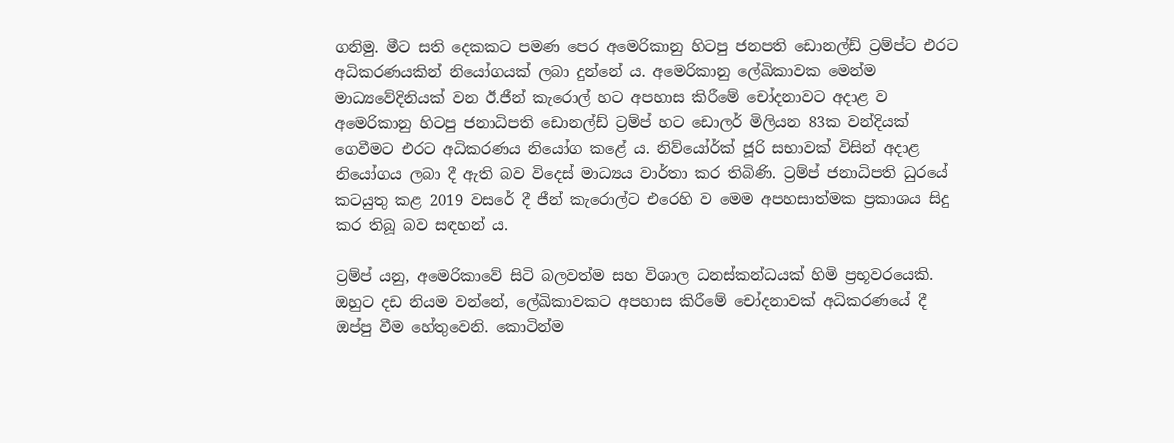ගනිමු. මීට සති දෙකකට පමණ පෙර අමෙරිකානු හිටපු ජනපති ඩොනල්ඩ් ට්‍රම්ප්ට එරට අධිකරණයකින් නියෝගයක් ලබා දුන්නේ ය. අමෙරිකානු ලේඛිකාවක මෙන්ම මාධ්‍යවේදිනියක් වන ඊ.ජීන් කැරොල් හට අපහාස කිරීමේ චෝදනාවට අදාළ ව අමෙරිකානු හිටපු ජනාධිපති ඩොනල්ඩ් ට්‍රම්ප් හට ඩොලර් මිලියන 83ක වන්දියක් ගෙවීමට එරට අධිකරණය නියෝග කළේ ය. නිව්යෝර්ක් ජූරි සභාවක් විසින් අදාළ නියෝගය ලබා දී ඇති බව විදෙස් මාධ්‍යය වාර්තා කර තිබිණි. ට්‍රම්ප් ජනාධිපති ධුරයේ කටයුතු කළ 2019 වසරේ දී ජීන් කැරොල්ට එරෙහි ව මෙම අපහසාත්මක ප්‍රකාශය සිදු කර තිබූ බව සඳහන් ය.

ට්‍රම්ප් යනු, අමෙරිකාවේ සිටි බලවත්ම සහ විශාල ධනස්කන්ධයක් හිමි ප්‍රභූවරයෙකි. ඔහුට දඩ නියම වන්නේ, ලේඛිකාවකට අපහාස කිරීමේ චෝදනාවක් අධිකරණයේ දී ඔප්පු වීම හේතුවෙනි. කොටින්ම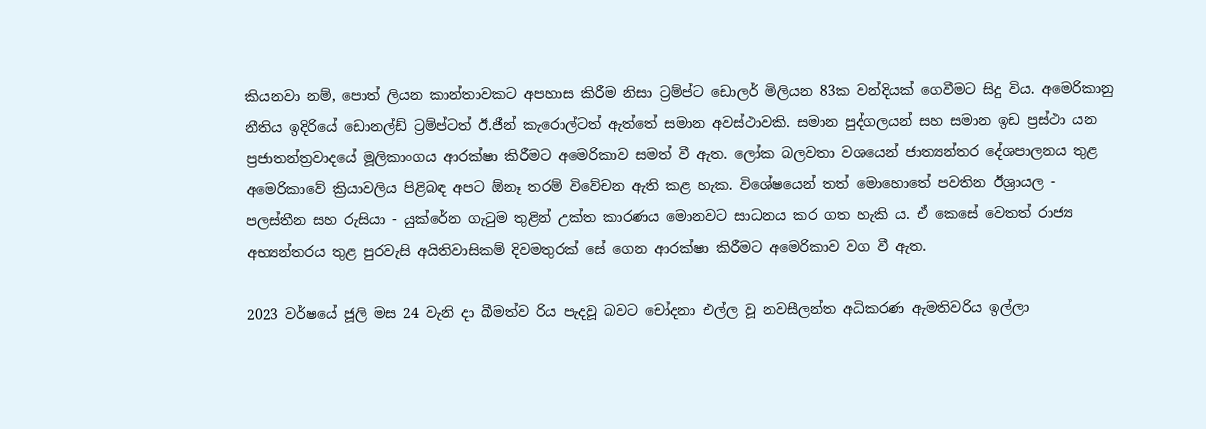කියනවා නම්, පොත් ලියන කාන්තාවකට අපහාස කිරීම නිසා ට්‍රම්ප්ට ඩොලර් මිලියන 83ක වන්දියක් ගෙවීමට සිදු විය. අමෙරිකානු නීතිය ඉදිරියේ ඩොනල්ඩ් ට්‍රම්ප්ටත් ඊ.ජීන් කැරොල්ටත් ඇත්තේ සමාන අවස්ථාවකි. සමාන පුද්ගලයන් සහ සමාන ඉඩ ප්‍රස්ථා යන ප්‍රජාතන්ත්‍රවාදයේ මූලිකාංගය ආරක්ෂා කිරීමට අමෙරිකාව සමත් වී ඇත. ලෝක බලවතා වශයෙන් ජාත්‍යන්තර දේශපාලනය තුළ අමෙරිකාවේ ක්‍රියාවලිය පිළිබඳ අපට ඕනෑ තරම් විවේචන ඇති කළ හැක. විශේෂයෙන් තත් මොහොතේ පවතින ඊශ්‍රායල - පලස්තීන සහ රුසියා - යුක්රේන ගැටුම තුළින් උක්ත කාරණය මොනවට සාධනය කර ගත හැකි ය. ඒ කෙසේ වෙතත් රාජ්‍ය අභ්‍යන්තරය තුළ පුරවැසි අයිතිවාසිකම් දිවමතුරක් සේ ගෙන ආරක්ෂා කිරීමට අමෙරිකාව වග වී ඇත.

2023 වර්ෂයේ ජූලි මස 24 වැනි දා බීමත්ව රිය පැදවූ බවට චෝදනා එල්ල වූ නවසීලන්ත අධිකරණ ඇමතිවරිය ඉල්ලා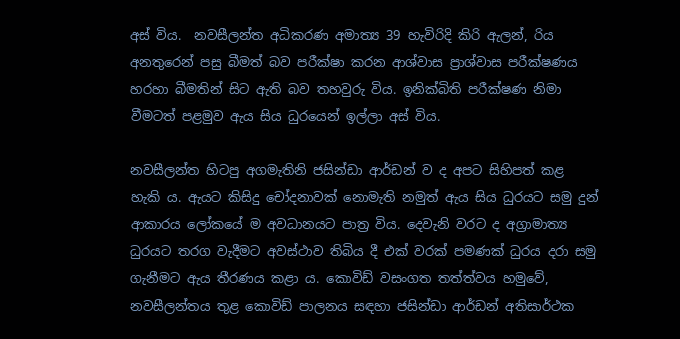අස් විය.  නවසීලන්ත අධිකරණ අමාත්‍ය 39 හැවිරිදි කිරි ඇලන්, රිය අනතුරෙන් පසු බීමත් බව පරීක්ෂා කරන ආශ්වාස ප්‍රාශ්වාස පරීක්ෂණය හරහා බීමතින් සිට ඇති බව තහවුරු විය. ඉනික්බිති පරීක්ෂණ නිමා වීමටත් පළමුව ඇය සිය ධුරයෙන් ඉල්ලා අස් විය.

නවසීලන්ත හිටපු අගමැතිනි ජසින්ඩා ආර්ඩන් ව ද අපට සිහිපත් කළ හැකි ය. ඇයට කිසිදු චෝදනාවක් නොමැති නමුත් ඇය සිය ධුරයට සමු දුන් ආකාරය ලෝකයේ ම අවධානයට පාත්‍ර විය. දෙවැනි වරට ද අග්‍රාමාත්‍ය ධුරයට තරග වැදීමට අවස්ථාව තිබිය දී එක් වරක් පමණක් ධුරය දරා සමු ගැනීමට ඇය තීරණය කළා ය. කොවිඩ් වසංගත තත්ත්වය හමුවේ, නවසීලන්තය තුළ කොවිඩ් පාලනය සඳහා ජසින්ඩා ආර්ඩන් අතිසාර්ථක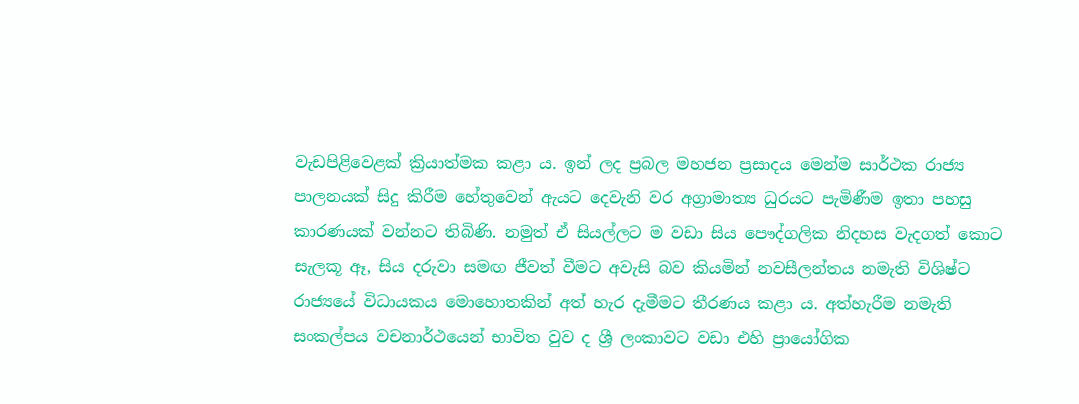වැඩපිළිවෙළක් ක්‍රියාත්මක කළා ය. ඉන් ලද ප්‍රබල මහජන ප්‍රසාදය මෙන්ම සාර්ථක රාජ්‍ය පාලනයක් සිදු කිරීම හේතුවෙන් ඇයට දෙවැනි වර අග්‍රාමාත්‍ය ධුරයට පැමිණීම ඉතා පහසු කාරණයක් වන්නට තිබිණි. නමුත් ඒ සියල්ලට ම වඩා සිය පෞද්ගලික නිදහස වැදගත් කොට සැලකූ ඈ, සිය දරුවා සමඟ ජීවත් වීමට අවැසි බව කියමින් නවසීලන්තය නමැති විශිෂ්ට රාජ්‍යයේ විධායකය මොහොතකින් අත් හැර දැමීමට තීරණය කළා ය. අත්හැරීම නමැති සංකල්පය වචනාර්ථයෙන් භාවිත වුව ද ශ්‍රී ලංකාවට වඩා එහි ප්‍රායෝගික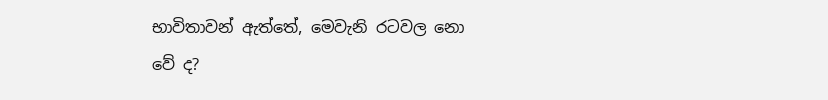භාවිතාවන් ඇත්තේ, මෙවැනි රටවල නො වේ ද?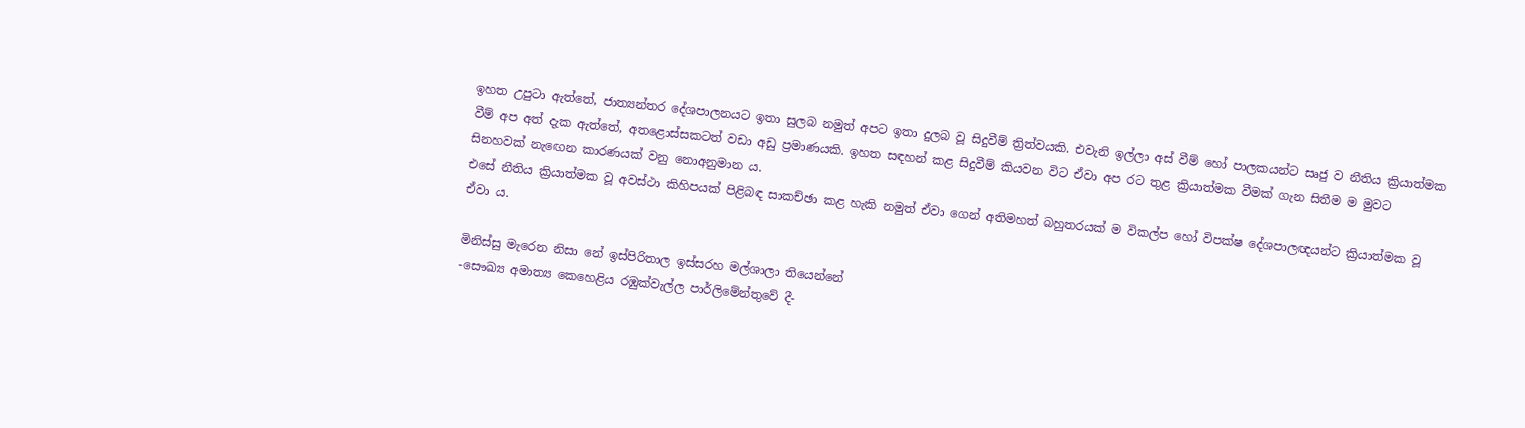ඉහත උපුටා ඇත්තේ, ජාත්‍යන්තර දේශපාලනයට ඉතා සුලබ නමුත් අපට ඉතා දුලබ වූ සිදුවීම් ත්‍රිත්වයකි. එවැනි ඉල්ලා අස් වීම් හෝ පාලකයන්ට සෘජු ව නීතිය ක්‍රියාත්මක වීම් අප අත් දැක ඇත්තේ, අතළොස්සකටත් වඩා අඩු ප්‍රමාණයකි. ඉහත සඳහන් කළ සිදුවීම් කියවන විට ඒවා අප රට තුළ ක්‍රියාත්මක වීමක් ගැන සිතීම ම මුවට සිනහවක් නැඟෙන කාරණයක් වනු නොඅනුමාන ය.
එසේ නීතිය ක්‍රියාත්මක වූ අවස්ථා කිහිපයක් පිළිබඳ සාකච්ඡා කළ හැකි නමුත් ඒවා ගෙන් අතිමහත් බහුතරයක් ම විකල්ප හෝ විපක්ෂ දේශපාලඥයන්ට ක්‍රියාත්මක වූ ඒවා ය.

මිනිස්සු මැරෙන නිසා නේ ඉස්පිරිතාල ඉස්සරහ මල්ශාලා තියෙන්නේ
-සෞඛ්‍ය අමාත්‍ය කෙහෙළිය රඹුක්වැල්ල පාර්ලිමේන්තුවේ දී-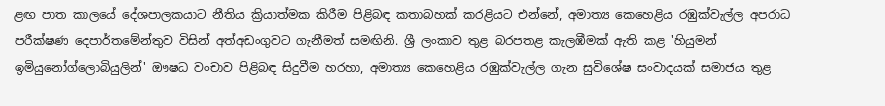ළඟ පාත කාලයේ දේශපාලකයාට නීතිය ක්‍රියාත්මක කිරීම පිළිබඳ කතාබහක් කරළියට එන්නේ, අමාත්‍ය කෙහෙළිය රඹුක්වැල්ල අපරාධ පරීක්ෂණ දෙපාර්තමේන්තුව විසින් අත්අඩංගුවට ගැනීමත් සමඟිනි. ශ්‍රී ලංකාව තුළ බරපතළ කැලඹීමක් ඇති කළ 'හියුමන් ඉමියුනෝග්ලොබියුලින්' ඖෂධ වංචාව පිළිබඳ සිදුවීම හරහා, අමාත්‍ය කෙහෙළිය රඹුක්වැල්ල ගැන සුවිශේෂ සංවාදයක් සමාජය තුළ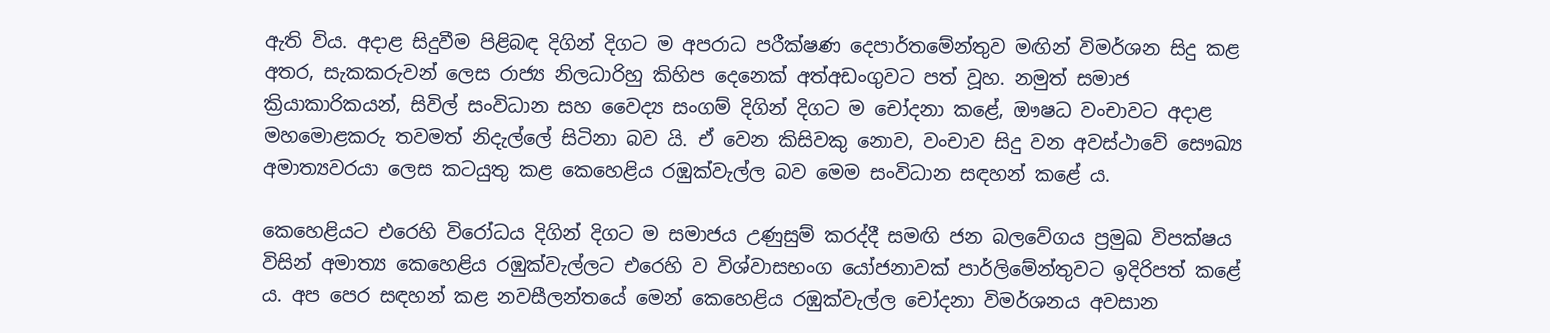ඇති විය. අදාළ සිදුවීම පිළිබඳ දිගින් දිගට ම අපරාධ පරීක්ෂණ දෙපාර්තමේන්තුව මඟින් විමර්ශන සිදු කළ අතර, සැකකරුවන් ලෙස රාජ්‍ය නිලධාරිහු කිහිප දෙනෙක් අත්අඩංගුවට පත් වූහ. නමුත් සමාජ ක්‍රියාකාරිකයන්, සිවිල් සංවිධාන සහ වෛද්‍ය සංගම් දිගින් දිගට ම චෝදනා කළේ, ඖෂධ වංචාවට අදාළ මහමොළකරු තවමත් නිදැල්ලේ සිටිනා බව යි. ඒ වෙන කිසිවකු නොව, වංචාව සිදු වන අවස්ථාවේ සෞඛ්‍ය අමාත්‍යවරයා ලෙස කටයුතු කළ කෙහෙළිය රඹුක්වැල්ල බව මෙම සංවිධාන සඳහන් කළේ ය.

කෙහෙළියට එරෙහි විරෝධය දිගින් දිගට ම සමාජය උණුසුම් කරද්දී සමඟි ජන බලවේගය ප්‍රමුඛ විපක්ෂය විසින් අමාත්‍ය කෙහෙළිය රඹුක්වැල්ලට එරෙහි ව විශ්වාසභංග යෝජනාවක් පාර්ලිමේන්තුවට ඉදිරිපත් කළේ ය. අප පෙර සඳහන් කළ නවසීලන්තයේ මෙන් කෙහෙළිය රඹුක්වැල්ල චෝදනා විමර්ශනය අවසාන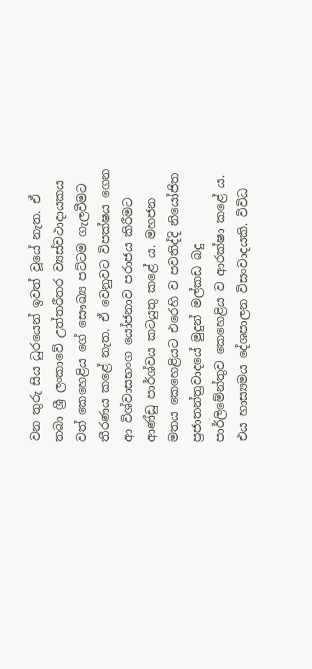වන තුරු සිය ධුරයෙන් ඉවත් වූයේ නැත. ඒ තබා ශ්‍රී ලංකාවේ උත්තරීතර ව්‍යස්වථාදායකය වත් කෙහෙළිය ගේ සෞඛ්‍ය පට්ටම ගැලවීමට තීරණය කළේ නැත. ඒ වෙනුවට විපක්ෂය ගෙන ආ විශ්වාසභංග යෝජනාව පරාජය කිරීමට ආණ්ඩු පාර්ශ්වය කටයුතු කළේ ය. මහජන මතය කෙහෙළියට එරෙහි ව පවතිද්දි නියෝජිත ප්‍රජාතන්ත්‍රවාදයේ මුදුන් මල්කඩ බදු පාර්ලිමේන්තුව කෙහෙළිය ව ආරක්ෂා කළේ ය. එය හාස්‍යමය දේශපාලන විසංවාදයකි. විවිධ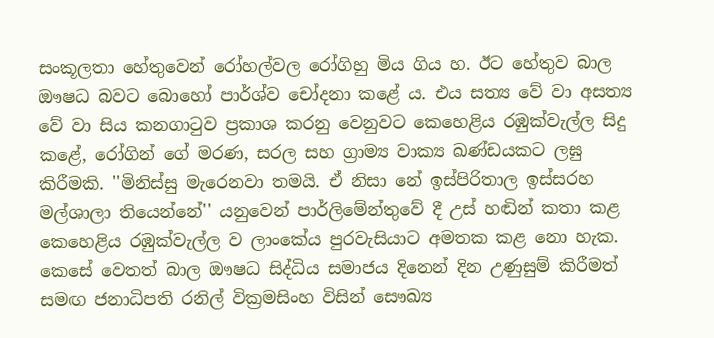සංකූලතා හේතුවෙන් රෝහල්වල රෝගිහු මිය ගිය හ. ඊට හේතුව බාල ඖෂධ බවට බොහෝ පාර්ශ්ව චෝදනා කළේ ය. එය සත්‍ය වේ වා අසත්‍ය වේ වා සිය කනගාටුව ප්‍රකාශ කරනු වෙනුවට කෙහෙළිය රඹුක්වැල්ල සිදු කළේ, රෝගින් ගේ මරණ, සරල සහ ග්‍රාම්‍ය වාක්‍ය ඛණ්ඩයකට ලඝු කිරීමකි. ''මිනිස්සු මැරෙනවා තමයි. ඒ නිසා නේ ඉස්පිරිතාල ඉස්සරහ මල්ශාලා තියෙන්නේ'' යනුවෙන් පාර්ලිමේන්තුවේ දී උස් හඬින් කතා කළ කෙහෙළිය රඹුක්වැල්ල ව ලාංකේය පුරවැසියාට අමතක කළ නො හැක. කෙසේ වෙතත් බාල ඖෂධ සිද්ධිය සමාජය දිනෙන් දින උණුසුම් කිරීමත් සමඟ ජනාධිපති රනිල් වික්‍රමසිංහ විසින් සෞඛ්‍ය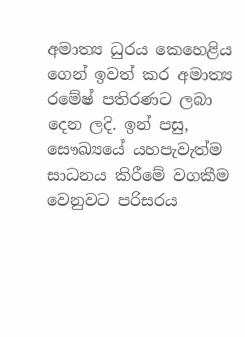අමාත්‍ය ධුරය කෙහෙළිය ගෙන් ඉවත් කර අමාත්‍ය රමේෂ් පතිරණට ලබා දෙන ලදි. ඉන් පසු, සෞඛ්‍යයේ යහපැවැත්ම සාධනය කිරීමේ වගකීම වෙනුවට පරිසරය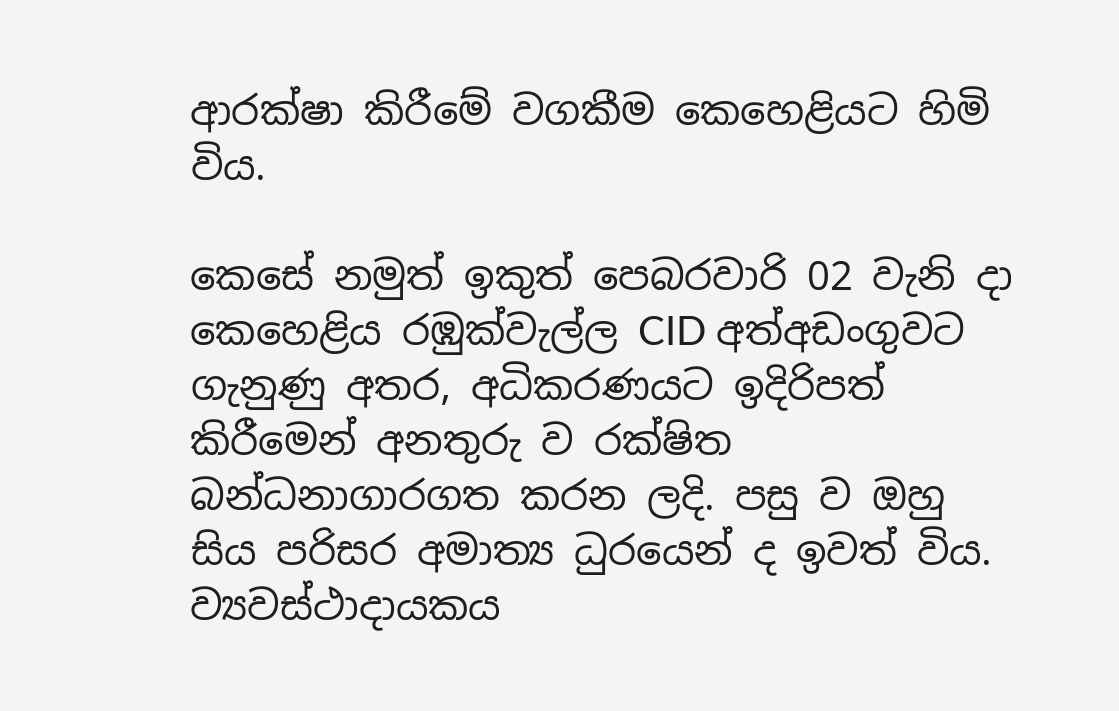ආරක්ෂා කිරීමේ වගකීම කෙහෙළියට හිමි විය.

කෙසේ නමුත් ඉකුත් පෙබරවාරි 02 වැනි දා කෙහෙළිය රඹුක්වැල්ල CID අත්අඩංගුවට ගැනුණු අතර, අධිකරණයට ඉදිරිපත් කිරීමෙන් අනතුරු ව රක්ෂිත බන්ධනාගාරගත කරන ලදි. පසු ව ඔහු සිය පරිසර අමාත්‍ය ධුරයෙන් ද ඉවත් විය. ව්‍යවස්ථාදායකය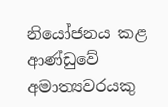නියෝජනය කළ ආණ්ඩුවේ අමාත්‍යවරයකු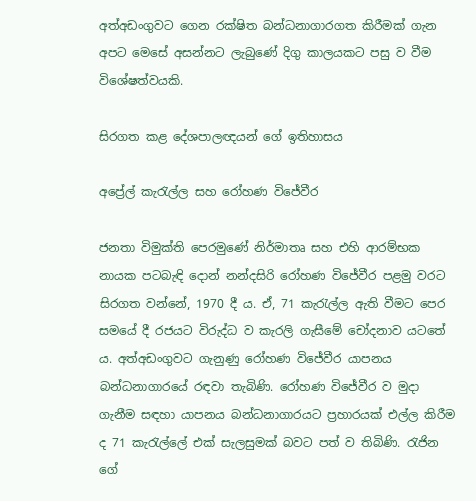අත්අඩංගුවට ගෙන රක්ෂිත බන්ධනාගාරගත කිරීමක් ගැන අපට මෙසේ අසන්නට ලැබුණේ දිගු කාලයකට පසු ව වීම විශේෂත්වයකි.

සිරගත කළ දේශපාලඥයන් ගේ ඉතිහාසය

අප්‍රේල් කැරැල්ල සහ රෝහණ විජේවීර

ජනතා විමුක්ති පෙරමුණේ නිර්මාතෘ සහ එහි ආරම්භක නායක පටබැඳි දොන් නන්දසිරි රෝහණ විජේවීර පළමු වරට සිරගත වන්නේ, 1970 දී ය. ඒ, 71 කැරැල්ල ඇති වීමට පෙර සමයේ දී රජයට විරුද්ධ ව කැරලි ගැසීමේ චෝදනාව යටතේ ය. අත්අඩංගුවට ගැනුණු රෝහණ විජේවීර යාපනය බන්ධනාගාරයේ රඳවා තැබිණි. රෝහණ විජේවීර ව මුදා ගැනීම සඳහා යාපනය බන්ධනාගාරයට ප්‍රහාරයක් එල්ල කිරීම ද 71 කැරැල්ලේ එක් සැලසුමක් බවට පත් ව තිබිණි. රැජින ගේ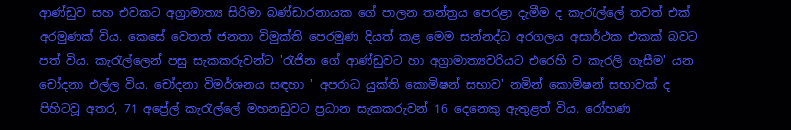ආණ්ඩුව සහ එවකට අග්‍රාමාත්‍ය සිරිමා බණ්ඩාරනායක ගේ පාලන තන්ත්‍රය පෙරළා දැමීම ද කැරැල්ලේ තවත් එක් අරමුණක් විය. කෙසේ වෙතත් ජනතා විමුක්ති පෙරමුණ දියත් කළ මෙම සන්නද්ධ අරගලය අසාර්ථක එකක් බවට පත් විය. කැරැල්ලෙන් පසු සැකකරුවන්ට 'රැජින ගේ ආණ්ඩුවට හා අග්‍රාමාත්‍යවරියට එරෙහි ව කැරලි ගැසීම' යන චෝදනා එල්ල විය. චෝදනා විමර්ශනය සඳහා ' අපරාධ යුක්ති කොමිෂන් සභාව' නමින් කොමිෂන් සභාවක් ද පිහිටවූ අතර, 71 අප්‍රේල් කැරැල්ලේ මහනඩුවට ප්‍රධාන සැකකරුවන් 16 දෙනෙකු ඇතුළත් විය. රෝහණ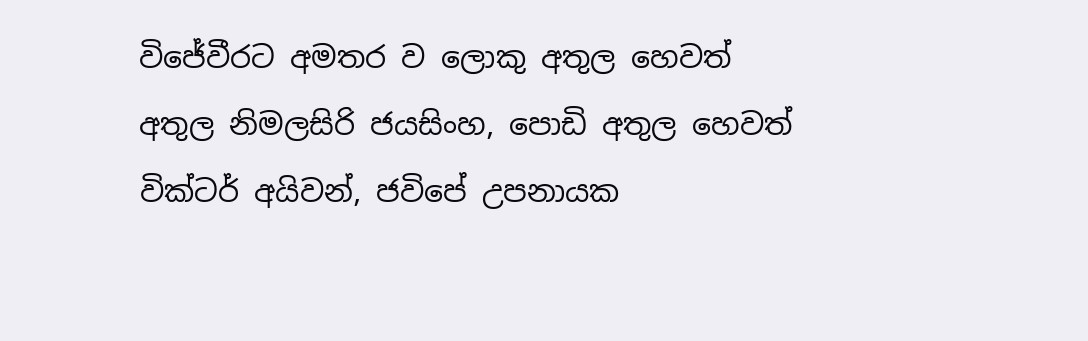විජේවීරට අමතර ව ලොකු අතුල හෙවත් අතුල නිමලසිරි ජයසිංහ, පොඩි අතුල හෙවත් වික්ටර් අයිවන්, ජවිපේ උපනායක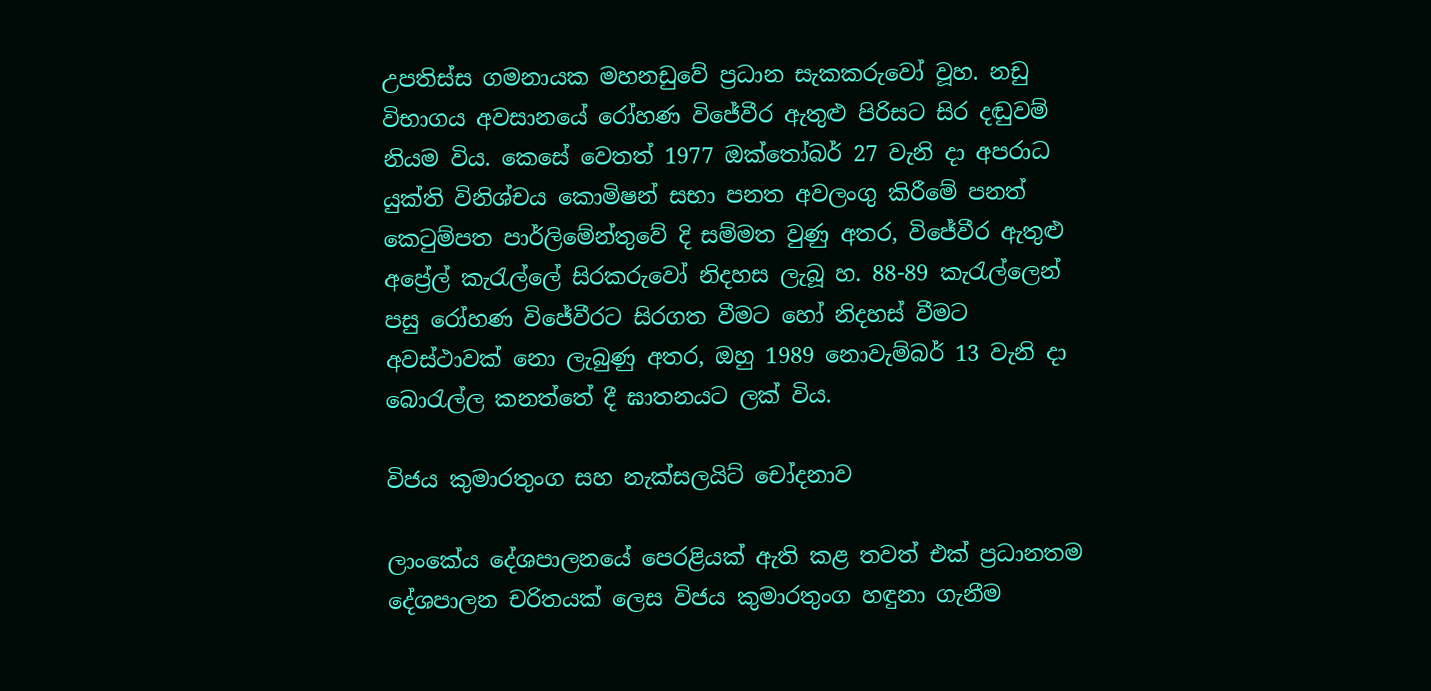උපතිස්ස ගමනායක මහනඩුවේ ප්‍රධාන සැකකරුවෝ වූහ. නඩු විභාගය අවසානයේ රෝහණ විජේවීර ඇතුළු පිරිසට සිර දඬුවම් නියම විය. කෙසේ වෙතත් 1977 ඔක්තෝබර් 27 වැනි දා අපරාධ යුක්ති විනිශ්චය කොමිෂන් සභා පනත අවලංගු කිරීමේ පනත් කෙටුම්පත පාර්ලිමේන්තුවේ දි සම්මත වුණු අතර, විජේවීර ඇතුළු අප්‍රේල් කැරැල්ලේ සිරකරුවෝ නිදහස ලැබූ හ. 88-89 කැරැල්ලෙන් පසු රෝහණ විජේවීරට සිරගත වීමට හෝ නිදහස් වීමට අවස්ථාවක් නො ලැබුණු අතර, ඔහු 1989 නොවැම්බර් 13 වැනි දා බොරැල්ල කනත්තේ දී ඝාතනයට ලක් විය.

විජය කුමාරතුංග සහ නැක්සලයිට් චෝදනාව

ලාංකේය දේශපාලනයේ පෙරළියක් ඇති කළ තවත් එක් ප්‍රධානතම දේශපාලන චරිතයක් ලෙස විජය කුමාරතුංග හඳුනා ගැනීම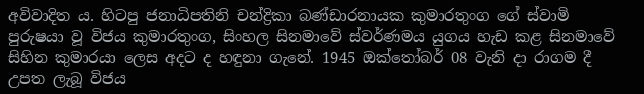අවිවාදිත ය. හිටපු ජනාධිපතිනි චන්ද්‍රිකා බණ්ඩාරනායක කුමාරතුංග ගේ ස්වාමි පුරුෂයා වූ විජය කුමාරතුංග, සිංහල සිනමාවේ ස්වර්ණමය යුගය හැඩ කළ සිනමාවේ සිහින කුමාරයා ලෙස අදට ද හඳුනා ගැනේ. 1945 ඔක්තෝබර් 08 වැනි දා රාගම දී උපත ලැබූ විජය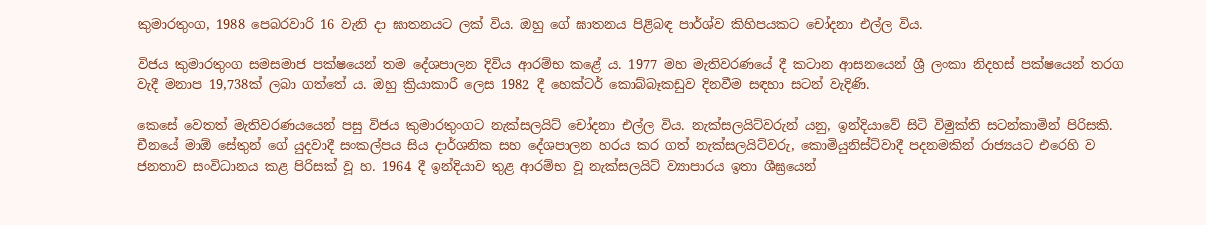කුමාරතුංග, 1988 පෙබරවාරි 16 වැනි දා ඝාතනයට ලක් විය. ඔහු ගේ ඝාතනය පිළිබඳ පාර්ශ්ව කිහිපයකට චෝදනා එල්ල විය.

විජය කුමාරතුංග සමසමාජ පක්ෂයෙන් තම දේශපාලන දිවිය ආරම්භ කළේ ය. 1977 මහ මැතිවරණයේ දී කටාන ආසනයෙන් ශ්‍රී ලංකා නිදහස් පක්ෂයෙන් තරග වැදී මනාප 19,738ක් ලබා ගත්තේ ය. ඔහු ක්‍රියාකාරී ලෙස 1982 දී හෙක්ටර් කොබ්බෑකඩුව දිනවීම සඳහා සටන් වැදිණි.

කෙසේ වෙතත් මැතිවරණයයෙන් පසු විජය කුමාරතුංගට නැක්සලයිට් චෝදනා එල්ල විය. නැක්සලයිට්වරුන් යනු, ඉන්දියාවේ සිටි විමුක්ති සටන්කාමින් පිරිසකි. චීනයේ මාඕ සේතුන් ගේ යුදවාදී සංකල්පය සිය දාර්ශනික සහ දේශපාලන හරය කර ගත් නැක්සලයිට්වරු, කොමියුනිස්ට්වාදී පදනමකින් රාජ්‍යයට එරෙහි ව ජනතාව සංවිධානය කළ පිරිසක් වූ හ. 1964 දී ඉන්දියාව තුළ ආරම්භ වූ නැක්සලයිට් ව්‍යාපාරය ඉතා ශීඝ්‍රයෙන්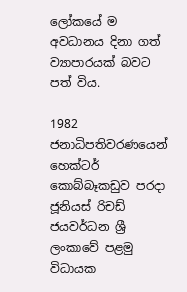ලෝකයේ ම අවධානය දිනා ගත් ව්‍යාපාරයක් බවට පත් විය.

1982 ජනාධිපතිවරණයෙන් හෙක්ටර් කොබ්බෑකඩුව පරදා ජූනියස් රිචඩ් ජයවර්ධන ශ්‍රී ලංකාවේ පළමු විධායක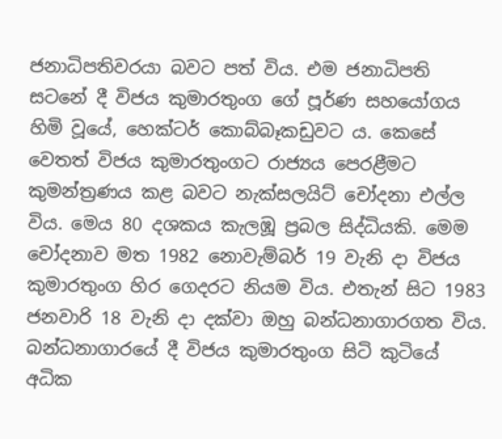ජනාධිපතිවරයා බවට පත් විය. එම ජනාධිපති සටනේ දී විජය කුමාරතුංග ගේ පූර්ණ සහයෝගය හිමි වූයේ, හෙක්ටර් කොබ්බෑකඩුවට ය. කෙසේ වෙතත් විජය කුමාරතුංගට රාජ්‍යය පෙරළීමට කුමන්ත්‍රණය කළ බවට නැක්සලයිට් චෝදනා එල්ල විය. මෙය 80 දශකය කැලඹූ ප්‍රබල සිද්ධියකි. මෙම චෝදනාව මත 1982 නොවැම්බර් 19 වැනි දා විජය කුමාරතුංග හිර ගෙදරට නියම විය. එතැන් සිට 1983 ජනවාරි 18 වැනි දා දක්වා ඔහු බන්ධනාගාරගත විය. බන්ධනාගාරයේ දී විජය කුමාරතුංග සිටි කුටියේ අධික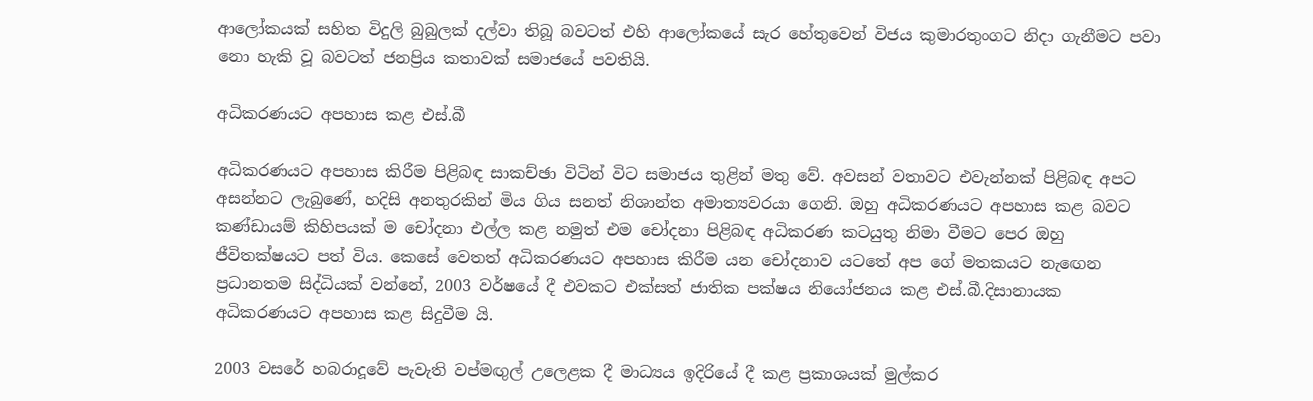ආලෝකයක් සහිත විදුලි බුබුලක් දල්වා තිබූ බවටත් එහි ආලෝකයේ සැර හේතුවෙන් විජය කුමාරතුංගට නිදා ගැනීමට පවා නො හැකි වූ බවටත් ජනප්‍රිය කතාවක් සමාජයේ පවතියි.

අධිකරණයට අපහාස කළ එස්.බී

අධිකරණයට අපහාස කිරීම පිළිබඳ සාකච්ඡා විටින් විට සමාජය තුළින් මතු වේ. අවසන් වතාවට එවැන්නක් පිළිබඳ අපට අසන්නට ලැබුණේ, හදිසි අනතුරකින් මිය ගිය සනත් නිශාන්ත අමාත්‍යවරයා ගෙනි. ඔහු අධිකරණයට අපහාස කළ බවට කණ්ඩායම් කිහිපයක් ම චෝදනා එල්ල කළ නමුත් එම චෝදනා පිළිබඳ අධිකරණ කටයුතු නිමා වීමට පෙර ඔහු ජීවිතක්ෂයට පත් විය. කෙසේ වෙතත් අධිකරණයට අපහාස කිරීම යන චෝදනාව යටතේ අප ගේ මතකයට නැඟෙන ප්‍රධානතම සිද්ධියක් වන්නේ, 2003 වර්ෂයේ දී එවකට එක්සත් ජාතික පක්ෂය නියෝජනය කළ එස්.බී.දිසානායක අධිකරණයට අපහාස කළ සිදුවීම යි.

2003 වසරේ හබරාදූවේ පැවැති වප්මඟුල් උලෙළක දී මාධ්‍යය ඉදිරියේ දී කළ ප්‍රකාශයක් මුල්කර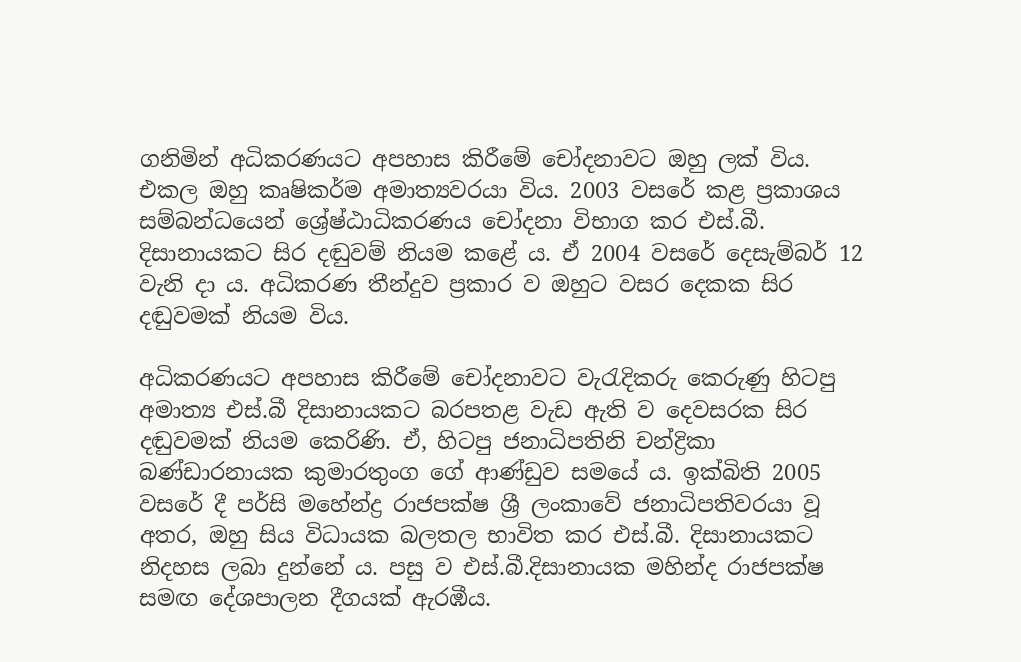ගනිමින් අධිකරණයට අපහාස කිරීමේ චෝදනාවට ඔහු ලක් විය. එකල ඔහු කෘෂිකර්ම අමාත්‍යවරයා විය. 2003 වසරේ කළ ප්‍රකාශය සම්බන්ධයෙන් ශ්‍රේෂ්ඨාධිකරණය චෝදනා විභාග කර එස්.බී. දිසානායකට සිර දඬුවම් නියම කළේ ය. ඒ 2004 වසරේ දෙසැම්බර් 12 වැනි දා ය. අධිකරණ තීන්දුව ප්‍රකාර ව ඔහුට වසර දෙකක සිර දඬුවමක් නියම විය.

අධිකරණයට අපහාස කිරීමේ චෝදනාවට වැරැදිකරු කෙරුණු හිටපු අමාත්‍ය එස්.බී දිසානායකට බරපතළ වැඩ ඇති ව දෙවසරක සිර දඬුවමක් නියම කෙරිණි. ඒ, හිටපු ජනාධිපතිනි චන්ද්‍රිකා බණ්ඩාරනායක කුමාරතුංග ගේ ආණ්ඩුව සමයේ ය. ඉක්බිති 2005 වසරේ දී පර්සි මහේන්ද්‍ර රාජපක්ෂ ශ්‍රී ලංකාවේ ජනාධිපතිවරයා වූ අතර, ඔහු සිය විධායක බලතල භාවිත කර එස්.බී. දිසානායකට නිදහස ලබා දුන්නේ ය. පසු ව එස්.බී.දිසානායක මහින්ද රාජපක්ෂ සමඟ දේශපාලන දීගයක් ඇරඹීය.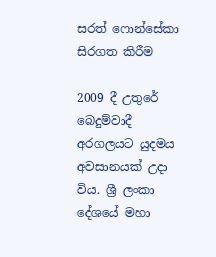සරත් ෆොන්සේකා සිරගත කිරීම

2009 දී උතුරේ බෙදුම්වාදී අරගලයට යුදමය අවසානයක් උදා විය. ශ්‍රී ලංකා දේශයේ මහා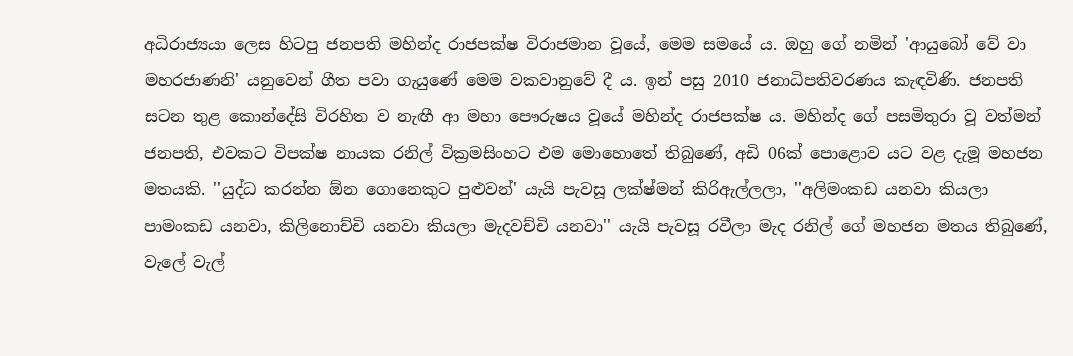අධිරාජ්‍යයා ලෙස හිටපු ජනපති මහින්ද රාජපක්ෂ විරාජමාන වූයේ, මෙම සමයේ ය. ඔහු ගේ නමින් 'ආයුබෝ වේ වා මහරජාණනි' යනුවෙන් ගීත පවා ගැයුණේ මෙම වකවානුවේ දී ය. ඉන් පසු 2010 ජනාධිපතිවරණය කැඳවිණි. ජනපති සටන තුළ කොන්දේසි විරහිත ව නැඟී ආ මහා පෞරුෂය වූයේ මහින්ද රාජපක්ෂ ය. මහින්ද ගේ පසමිතුරා වූ වත්මන් ජනපති, එවකට විපක්ෂ නායක රනිල් වික්‍රමසිංහට එම මොහොතේ තිබුණේ, අඩි 06ක් පොළොව යට වළ දැමූ මහජන මතයකි. ''යුද්ධ කරන්න ඕන ගොනෙකුට පුළුවන්' යැයි පැවසූ ලක්ෂ්මන් කිරිඇල්ලලා, ''අලිමංකඩ යනවා කියලා පාමංකඩ යනවා, කිලිනොච්චි යනවා කියලා මැදවච්චි යනවා'' යැයි පැවසූ රවීලා මැද රනිල් ගේ මහජන මතය තිබුණේ, වැලේ වැල්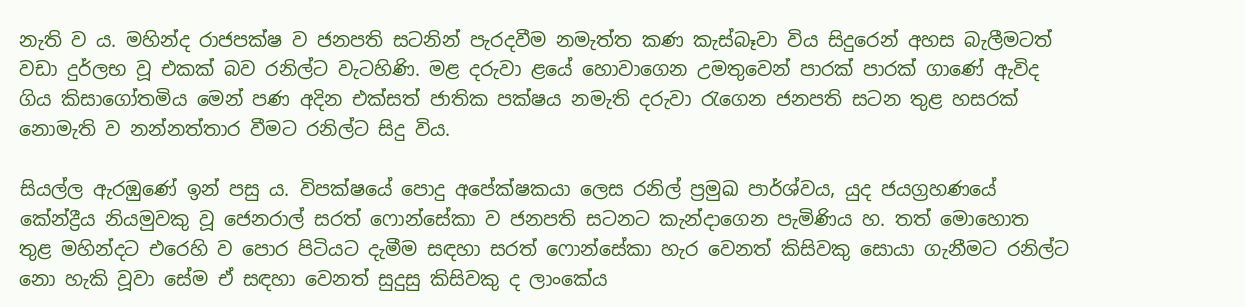නැති ව ය. මහින්ද රාජපක්ෂ ව ජනපති සටනින් පැරදවීම නමැත්ත කණ කැස්බෑවා විය සිදුරෙන් අහස බැලීමටත් වඩා දුර්ලභ වූ එකක් බව රනිල්ට වැටහිණි. මළ දරුවා ළයේ හොවාගෙන උමතුවෙන් පාරක් පාරක් ගාණේ ඇවිද ගිය කිසාගෝතමිය මෙන් පණ අදින එක්සත් ජාතික පක්ෂය නමැති දරුවා රැගෙන ජනපති සටන තුළ හසරක් නොමැති ව නන්නත්තාර වීමට රනිල්ට සිදු විය.

සියල්ල ඇරඹුණේ ඉන් පසු ය. විපක්ෂයේ පොදු අපේක්ෂකයා ලෙස රනිල් ප්‍රමුඛ පාර්ශ්වය, යුද ජයග්‍රහණයේ කේන්ද්‍රීය නියමුවකු වූ ජෙනරාල් සරත් ෆොන්සේකා ව ජනපති සටනට කැන්දාගෙන පැමිණිය හ. තත් මොහොත තුළ මහින්දට එරෙහි ව පොර පිටියට දැමීම සඳහා සරත් ෆොන්සේකා හැර වෙනත් කිසිවකු සොයා ගැනීමට රනිල්ට නො හැකි වූවා සේම ඒ සඳහා වෙනත් සුදුසු කිසිවකු ද ලාංකේය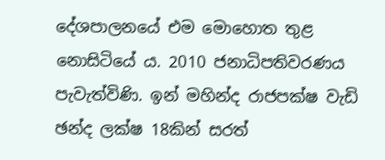දේශපාලනයේ එම මොහොත තුළ නොසිටියේ ය. 2010 ජනාධිපතිවරණය පැවැත්විණි. ඉන් මහින්ද රාජපක්ෂ වැඩි ඡන්ද ලක්ෂ 18කින් සරත්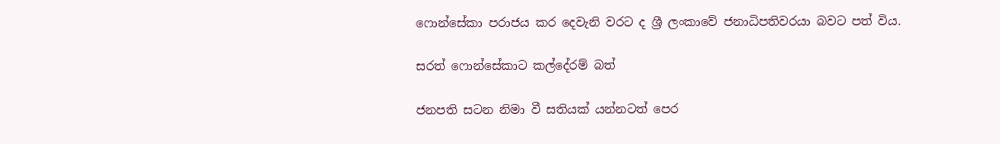ෆොන්සේකා පරාජය කර දෙවැනි වරට ද ශ්‍රී ලංකාවේ ජනාධිපතිවරයා බවට පත් විය.

සරත් ෆොන්සේකාට කල්දේරම් බත්

ජනපති සටන නිමා වී සතියක් යන්නටත් පෙර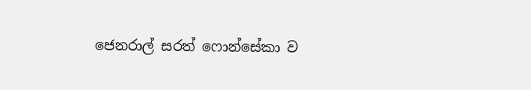ජෙනරාල් සරත් ෆොන්සේකා ව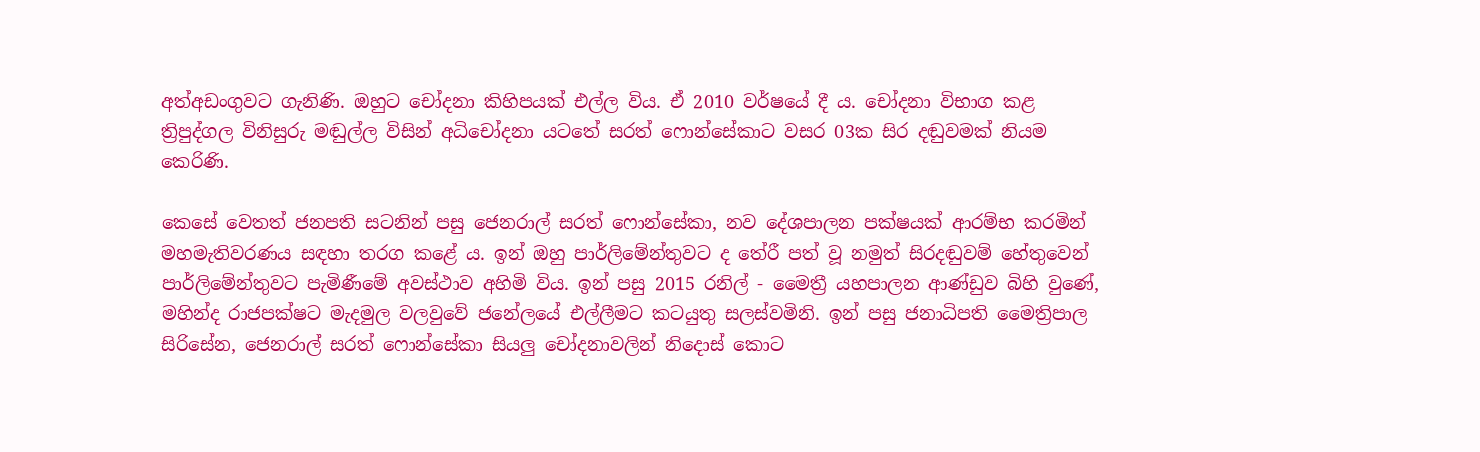අත්අඩංගුවට ගැනිණි. ඔහුට චෝදනා කිහිපයක් එල්ල විය. ඒ 2010 වර්ෂයේ දී ය. චෝදනා විභාග කළ ත්‍රිපුද්ගල විනිසුරු මඬුල්ල විසින් අධිචෝදනා යටතේ සරත් ෆොන්සේකාට වසර 03ක සිර දඬුවමක් නියම කෙරිණි.

කෙසේ වෙතත් ජනපති සටනින් පසු ජෙනරාල් සරත් ෆොන්සේකා, නව දේශපාලන පක්ෂයක් ආරම්භ කරමින් මහමැතිවරණය සඳහා තරග කළේ ය. ඉන් ඔහු පාර්ලිමේන්තුවට ද තේරී පත් වූ නමුත් සිරදඬුවම් හේතුවෙන් පාර්ලිමේන්තුවට පැමිණීමේ අවස්ථාව අහිමි විය. ඉන් පසු 2015 රනිල් - මෛත්‍රී යහපාලන ආණ්ඩුව බිහි වුණේ, මහින්ද රාජපක්ෂට මැදමුල වලවුවේ ජනේලයේ එල්ලීමට කටයුතු සලස්වමිනි. ඉන් පසු ජනාධිපති මෛත්‍රිපාල සිරිසේන, ජෙනරාල් සරත් ෆොන්සේකා සියලු චෝදනාවලින් නිදොස් කොට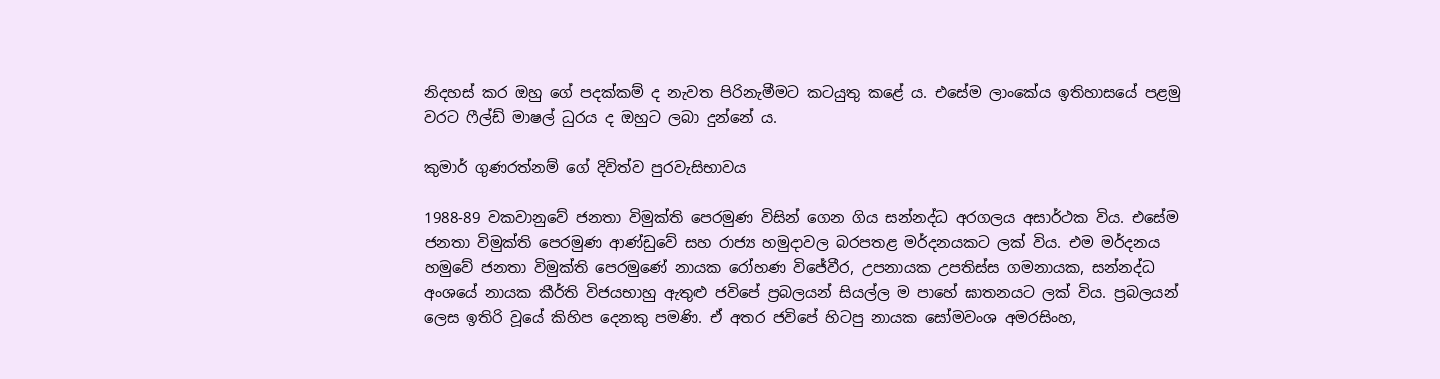නිදහස් කර ඔහු ගේ පදක්කම් ද නැවත පිරිනැමීමට කටයුතු කළේ ය. එසේම ලාංකේය ඉතිහාසයේ පළමු වරට ෆීල්ඩ් මාෂල් ධුරය ද ඔහුට ලබා දුන්නේ ය.

කුමාර් ගුණරත්නම් ගේ දිවිත්ව පුරවැසිභාවය

1988-89 වකවානුවේ ජනතා විමුක්ති පෙරමුණ විසින් ගෙන ගිය සන්නද්ධ අරගලය අසාර්ථක විය. එසේම ජනතා විමුක්ති පෙරමුණ ආණ්ඩුවේ සහ රාජ්‍ය හමුදාවල බරපතළ මර්දනයකට ලක් විය. එම මර්දනය හමුවේ ජනතා විමුක්ති පෙරමුණේ නායක රෝහණ විජේවීර, උපනායක උපතිස්ස ගමනායක, සන්නද්ධ අංශයේ නායක කීර්ති විජයභාහු ඇතුළු ජවිපේ ප්‍රබලයන් සියල්ල ම පාහේ ඝාතනයට ලක් විය. ප්‍රබලයන් ලෙස ඉතිරි වූයේ කිහිප දෙනකු පමණි. ඒ අතර ජවිපේ හිටපු නායක සෝමවංශ අමරසිංහ,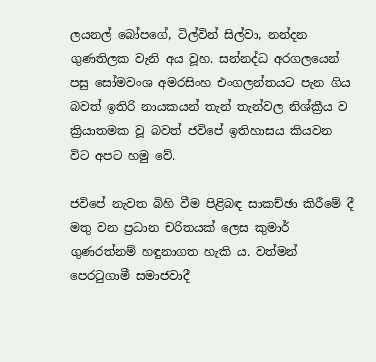ලයනල් බෝපගේ, ටිල්වින් සිල්වා, නන්දන ගුණතිලක වැනි අය වූහ. සන්නද්ධ අරගල‍යෙන් පසු සෝමවංශ අමරසිංහ එංගලන්තයට පැන ගිය බවත් ඉතිරි නායකයන් තැන් තැන්වල නිශ්ක්‍රීය ව ක්‍රියාතමක වූ බවත් ජවිපේ ඉතිහාසය කියවන විට අපට හමු වේ.

ජවිපේ නැවත බිහි වීම පිළිබඳ සාකච්ඡා කිරීමේ දී මතු වන ප්‍රධාන චරිතයක් ලෙස කුමාර් ගුණරත්නම් හඳුනාගත හැකි ය. වත්මන් පෙරටුගාමී සමාජවාදී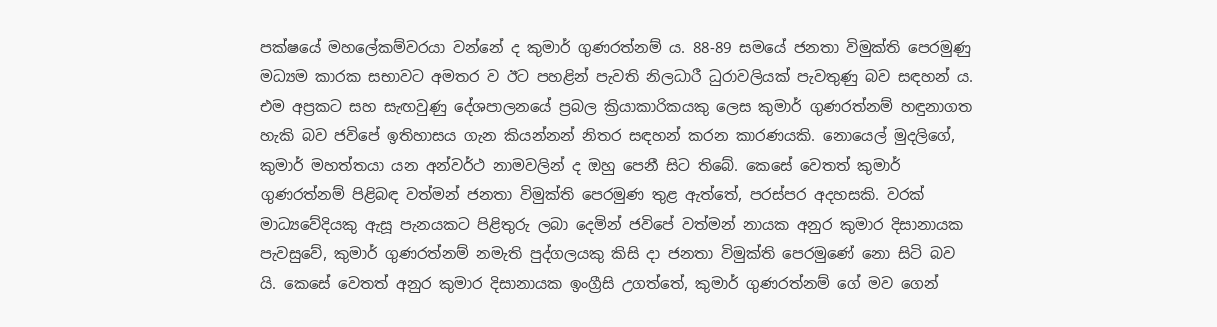පක්ෂයේ මහලේකම්වරයා වන්නේ ද කුමාර් ගුණරත්නම් ය. 88-89 සමයේ ජනතා විමුක්ති පෙරමුණු මධ්‍යම කාරක සභාවට අමතර ව ඊට පහළින් පැවති නිලධාරී ධුරාවලියක් පැවතුණු බව සඳහන් ය. එම අප්‍රකට සහ සැඟවුණු දේශපාලනයේ ප්‍රබල ක්‍රියාකාරිකයකු ලෙස කුමාර් ගුණරත්නම් හඳුනාගත හැකි බව ජවිපේ ඉතිහාසය ගැන කියන්නන් නිතර සඳහන් කරන කාරණයකි. නොයෙල් මුදලිගේ, කුමාර් මහත්තයා යන අන්වර්ථ නාමවලින් ද ඔහු පෙනී සිට තිබේ. කෙසේ වෙතත් කුමාර් ගුණරත්නම් පිළිබඳ වත්මන් ජනතා විමුක්ති පෙරමුණ තුළ ඇත්තේ, පරස්පර අදහසකි. වරක් මාධ්‍යවේදියකු ඇසූ පැනයකට පිළිතුරු ලබා දෙමින් ජවිපේ වත්මන් නායක අනුර කුමාර දිසානායක පැවසුවේ, කුමාර් ගුණරත්නම් නමැති පුද්ගලයකු කිසි දා ජනතා විමුක්ති පෙරමුණේ නො සිටි බව යි. කෙසේ වෙතත් අනුර කුමාර දිසානායක ඉංග්‍රීසි උගත්තේ, කුමාර් ගුණරත්නම් ගේ මව ගෙන්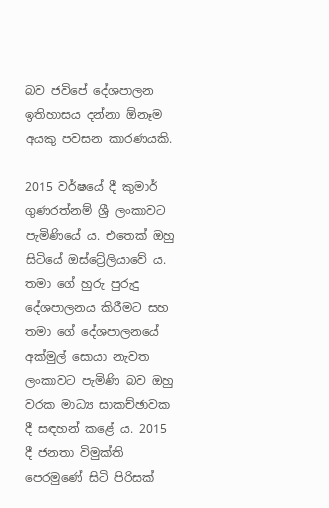බව ජවිපේ දේශපාලන ඉතිහාසය දන්නා ඕනෑම අයකු පවසන කාරණයකි.

2015 වර්ෂයේ දී කුමාර් ගුණරත්නම් ශ්‍රී ලංකාවට පැමිණියේ ය. එතෙක් ඔහු සිටියේ ඔස්ට්‍රේලියාවේ ය. තමා ගේ හුරු පුරුදු දේශපාලනය කිරීමට සහ තමා ගේ දේශපාලනයේ අක්මුල් සොයා නැවත ලංකාවට පැමිණි බව ඔහු වරක මාධ්‍ය සාකච්ඡාවක දී සඳහන් කළේ ය. 2015 දී ජනතා විමුක්ති පෙරමුණේ සිටි පිරිසක්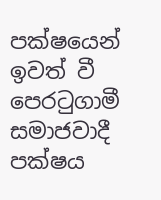පක්ෂයෙන් ඉවත් වී පෙරටුගාමී සමාජවාදී පක්ෂය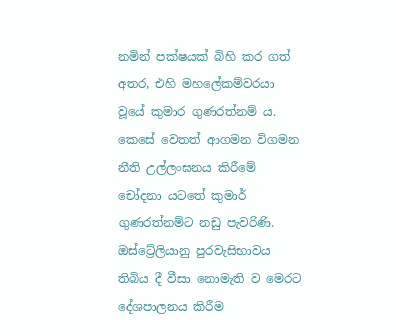නමින් පක්ෂයක් බිහි කර ගත් අතර, එහි මහලේකම්වරයා වූයේ කුමාර ගුණරත්නම් ය. කෙසේ වෙතත් ආගමන විගමන නීති උල්ලංඝනය කිරීමේ චෝදනා යටතේ කුමාර් ගුණරත්නම්ට නඩු පැවරිණි. ඔස්ට්‍රේලියානු පුරවැසිභාවය තිබිය දී වීසා නොමැති ව මෙරට දේශපාලනය කිරීම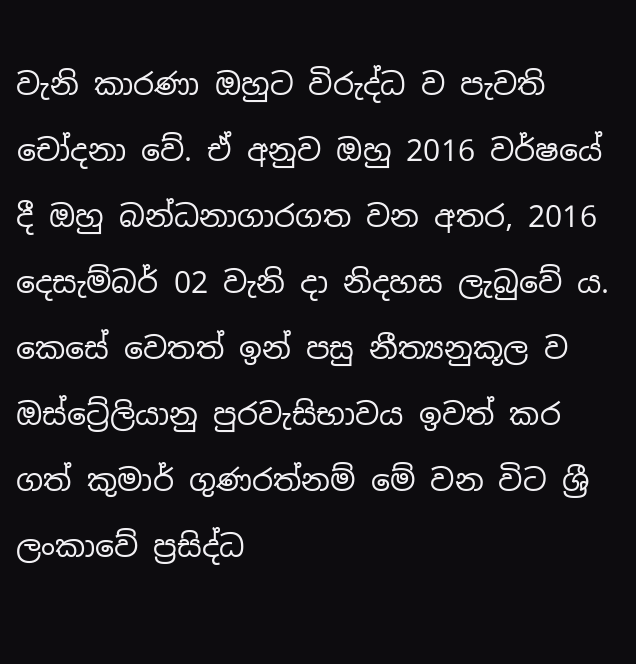වැනි කාරණා ඔහුට විරුද්ධ ව පැවති චෝදනා වේ. ඒ අනුව ඔහු 2016 වර්ෂයේ දී ඔහු බන්ධනාගාරගත වන අතර, 2016 දෙසැම්බර් 02 වැනි දා නිදහස ලැබුවේ ය. කෙසේ වෙතත් ඉන් පසු නීත්‍යනුකූල ව ඔස්ට්‍රේලියානු පුරවැසිභාවය ඉවත් කර ගත් කුමාර් ගුණරත්නම් මේ වන විට ශ්‍රී ලංකාවේ ප්‍රසිද්ධ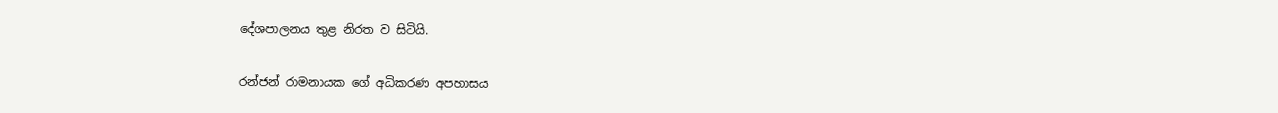දේශපාලනය තුළ නිරත ව සිටියි.

රන්ජන් රාමනායක ගේ අධිකරණ අපහාසය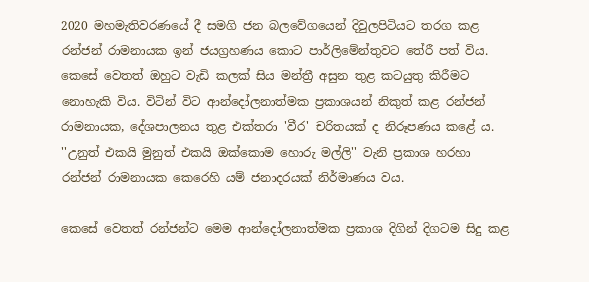2020 මහමැතිවරණයේ දී සමගි ජන බලවේගයෙන් දිවුලපිටියට තරග කළ රන්ජන් රාමනායක ඉන් ජයග්‍රහණය කොට පාර්ලිමේන්තුවට තේරී පත් විය. කෙසේ වෙතත් ඔහුට වැඩි කලක් සිය මන්ත්‍රී අසුන තුළ කටයුතු කිරීමට නොහැකි විය. විටින් විට ආන්දෝලනාත්මක ප්‍රකාශයන් නිකුත් කළ රන්ජන් රාමනායක, දේශපාලනය තුළ එක්තරා 'වීර' චරිතයක් ද නිරූපණය කළේ ය. ''උනුත් එකයි මුනුත් එකයි ඔක්කොම හොරු මල්ලි'' වැනි ප්‍රකාශ හරහා රන්ජන් රාමනායක කෙරෙහි යම් ජනාදරයක් නිර්මාණය වය.

කෙසේ වෙතත් රන්ජන්ට මෙම ආන්දෝලනාත්මක ප්‍රකාශ දිගින් දිගටම සිදු කළ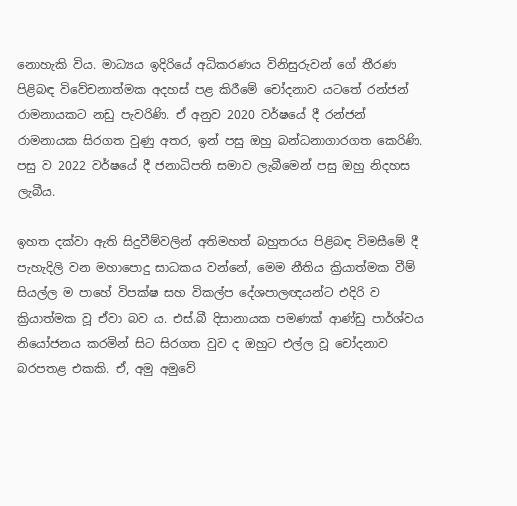නොහැකි විය. මාධ්‍යය ඉදිරියේ අධිකරණය විනිසුරුවන් ගේ තීරණ පිළිබඳ විවේචනාත්මක අදහස් පළ කිරීමේ චෝදනාව යටතේ රන්ජන් රාමනායකට නඩු පැවරිණි. ඒ අනුව 2020 වර්ෂයේ දී රන්ජන් රාමනායක සිරගත වුණු අතර, ඉන් පසු ඔහු බන්ධනාගාරගත කෙරිණි. පසු ව 2022 වර්ෂයේ දී ජනාධිපති සමාව ලැබීමෙන් පසු ඔහු නිදහස ලැබීය.

ඉහත දක්වා ඇති සිදුවීම්වලින් අතිමහත් බහුතරය පිළිබඳ විමසීමේ දී පැහැදිලි වන මහාපොදු සාධකය වන්නේ, මෙම නීතිය ක්‍රියාත්මක වීම් සියල්ල ම පාහේ විපක්ෂ සහ විකල්ප දේශපාලඥයන්ට එදිරි ව ක්‍රියාත්මක වූ ඒවා බව ය. එස්.බී දිසානායක පමණක් ආණ්ඩු පාර්ශ්වය නියෝජනය කරමින් සිට සිරගත වුව ද ඔහුට එල්ල වූ චෝදනාව බරපතළ එකකි. ඒ, අමු අමුවේ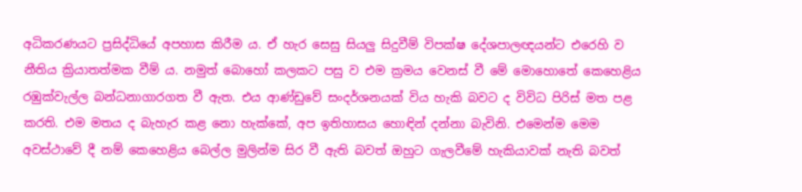අධිකරණයට ප්‍රසිද්ධියේ අපහාස කිරීම ය. ඒ හැර සෙසු සියලු සිදුවීම් විපක්ෂ දේශපාලඥයන්ට එරෙහි ව නීතිය ක්‍රියාතත්මක වීම් ය. නමුත් බොහෝ කලකට පසු ව එම ක්‍රමය වෙනස් වී මේ මොහොතේ කෙහෙළිය රඹුක්වැල්ල බන්ධනාගාරගත වී ඇත. එය ආණ්ඩුවේ සංදර්ශනයක් විය හැකි බවට ද විවිධ පිරිස් මත පළ කරති. එම මතය ද බැහැර කළ නො හැක්කේ, අප ඉතිහාසය හොඳින් දන්නා බැවිනි. එමෙන්ම මෙම අවස්ථාවේ දී නම් කෙහෙළිය බෙල්ල මුලින්ම සිර වී ඇති බවත් ඔහුට ගැලවීමේ හැකියාවක් නැති බවත්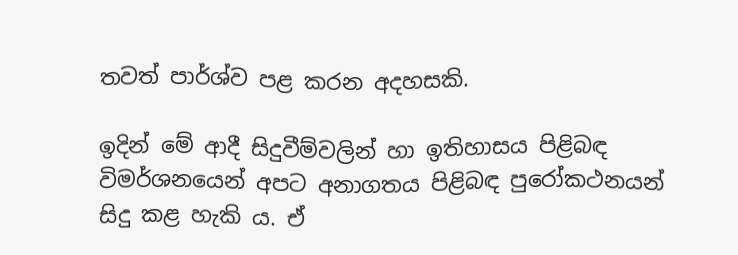තවත් පාර්ශ්ව පළ කරන අදහසකි.

ඉදින් මේ ආදී සිදුවීම්වලින් හා ඉතිහාසය පිළිබඳ විමර්ශනයෙන් අපට අනාගතය පිළිබඳ පුරෝකථනයන් සිදු කළ හැකි ය. ඒ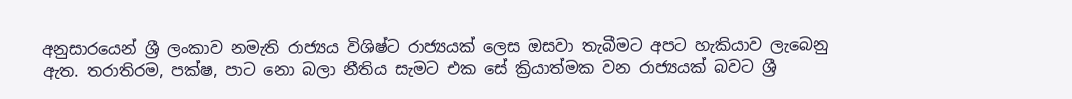අනුසාරයෙන් ශ්‍රී ලංකාව නමැති රාජ්‍යය විශිෂ්ට රාජ්‍යයක් ලෙස ඔසවා තැබීමට අපට හැකියාව ලැබෙනු ඇත. තරාතිරම, පක්ෂ, පාට නො බලා නීතිය සැමට එක සේ ක්‍රියාත්මක වන රාජ්‍යයක් බවට ශ්‍රී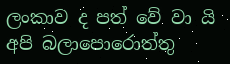ලංකාව ද පත් වේ වා යි අපි බලාපොරොත්තු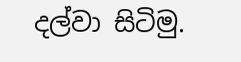දල්වා සිටිමු.